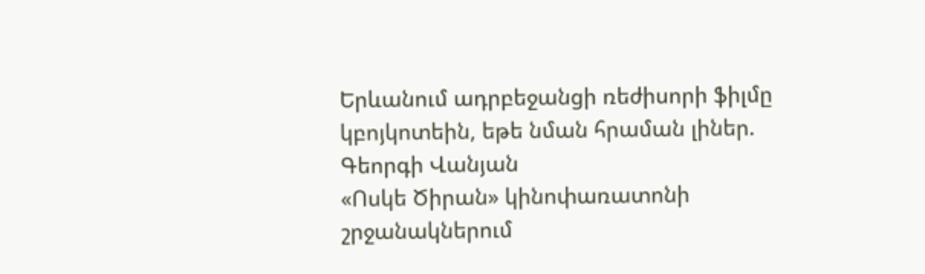Երևանում ադրբեջանցի ռեժիսորի ֆիլմը կբոյկոտեին, եթե նման հրաման լիներ. Գեորգի Վանյան
«Ոսկե Ծիրան» կինոփառատոնի շրջանակներում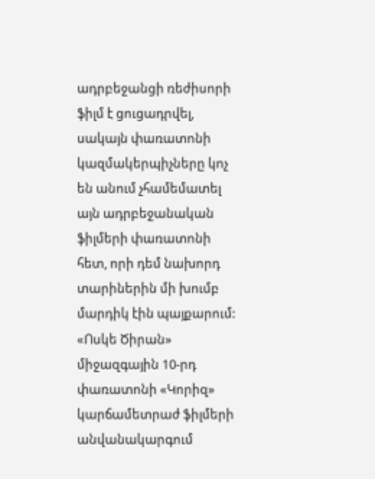ադրբեջանցի ռեժիսորի ֆիլմ է ցուցադրվել, սակայն փառատոնի կազմակերպիչները կոչ են անում չհամեմատել այն ադրբեջանական ֆիլմերի փառատոնի հետ, որի դեմ նախորդ տարիներին մի խումբ մարդիկ էին պայքարում:
«Ոսկե Ծիրան» միջազգային 10-րդ փառատոնի «Կորիզ» կարճամետրաժ ֆիլմերի անվանակարգում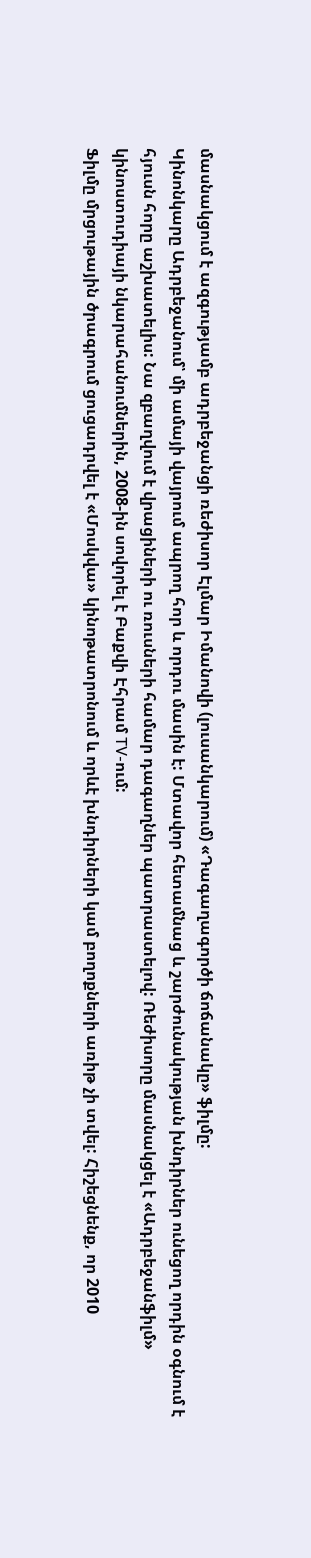մասնակցում է ազգությամբ ադրբեջանցի ռեժիսոր Էլմար Իմանովի (լուսանկարում) «Դագաղագործի ճոճանակը» ֆիլմը:
Կինոնկարը Ադրբեջանում՝ մի ամայի վայրում ապրող հոր և որդու մասին է: Մտավոր հետամնաց և շարժունակության խնդիրներ ունեցող որդին օգնում է հյուսն հորը աշխատելիս: Նա զբաղվում է վրացիների ու ռուսների համար դագաղներ պատրաստելով: Ռեժիսորը մասնակցել է «Ադրբեջանֆիլմ» կինոստուդիայի նկարահանումներին, 2008-ին սովորել է Բաքվի Էհրամ TV-ում:
Ֆիլմը մրցութային ծրագրում ցուցադրվել է «Մոսկվա» կինոթատրոնում և որևէ խնդիրների կամ բողոքների առիթ չի տվել: Հիշեցնենք, որ 2010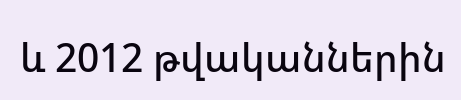և 2012 թվականներին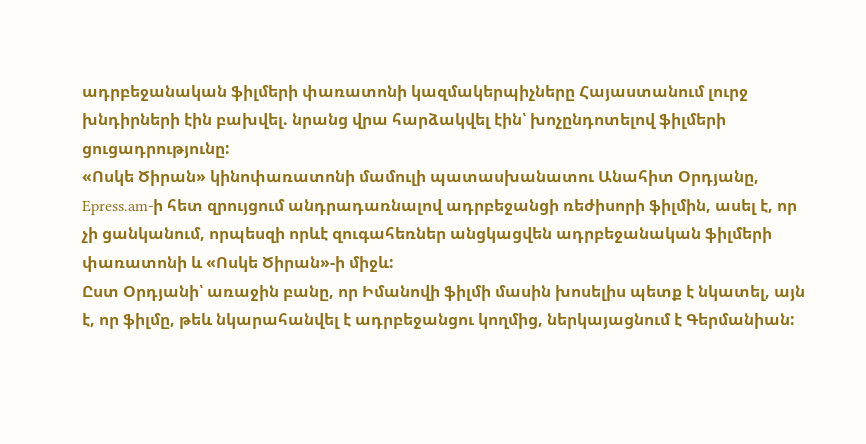ադրբեջանական ֆիլմերի փառատոնի կազմակերպիչները Հայաստանում լուրջ խնդիրների էին բախվել. նրանց վրա հարձակվել էին՝ խոչընդոտելով ֆիլմերի ցուցադրությունը:
«Ոսկե Ծիրան» կինոփառատոնի մամուլի պատասխանատու Անահիտ Օրդյանը, Epress.am-ի հետ զրույցում անդրադառնալով ադրբեջանցի ռեժիսորի ֆիլմին, ասել է, որ չի ցանկանում, որպեսզի որևէ զուգահեռներ անցկացվեն ադրբեջանական ֆիլմերի փառատոնի և «Ոսկե Ծիրան»-ի միջև:
Ըստ Օրդյանի՝ առաջին բանը, որ Իմանովի ֆիլմի մասին խոսելիս պետք է նկատել, այն է, որ ֆիլմը, թեև նկարահանվել է ադրբեջանցու կողմից, ներկայացնում է Գերմանիան: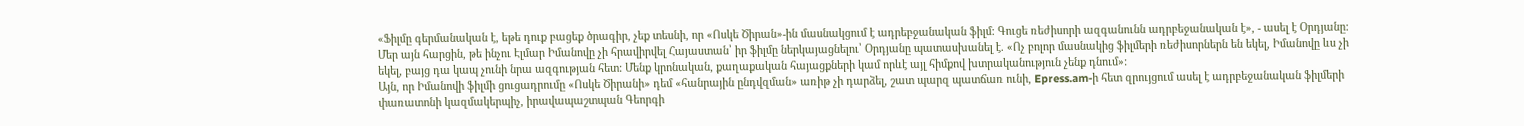«Ֆիլմը գերմանական է, եթե դուք բացեք ծրագիր, չեք տեսնի, որ «Ոսկե Ծիրան»-ին մասնակցում է ադրեբջանական ֆիլմ: Գուցե ռեժիսորի ազգանունն ադրբեջանական է», - ասել է Օրդյանը:
Մեր այն հարցին, թե ինչու Էլմար Իմանովը չի հրավիրվել Հայաստան՝ իր ֆիլմը ներկայացնելու՝ Օրդյանը պատասխանել է. «Ոչ բոլոր մասնակից ֆիլմերի ռեժիսորներն են եկել, Իմանովը ևս չի եկել, բայց դա կապ չունի նրա ազգության հետ: Մենք կրոնական, քաղաքական հայացքների կամ որևէ այլ հիմքով խտրականություն չենք դնում»:
Այն, որ Իմանովի ֆիլմի ցուցադրումը «Ոսկե Ծիրանի» դեմ «հանրային ընդվզման» առիթ չի դարձել, շատ պարզ պատճառ ունի, Epress.am-ի հետ զրույցում ասել է ադրբեջանական ֆիլմերի փառատոնի կազմակերպիչ, իրավապաշտպան Գեորգի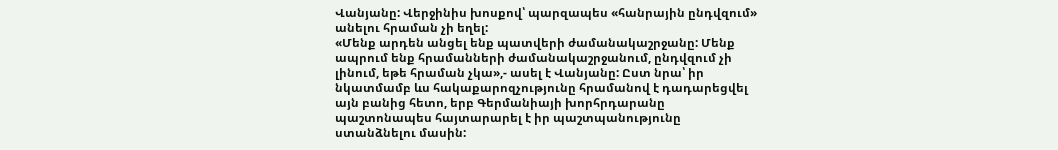Վանյանը: Վերջինիս խոսքով՝ պարզապես «հանրային ընդվզում» անելու հրաման չի եղել:
«Մենք արդեն անցել ենք պատվերի ժամանակաշրջանը: Մենք ապրում ենք հրամանների ժամանակաշրջանում, ընդվզում չի լինում, եթե հրաման չկա»,- ասել է Վանյանը: Ըստ նրա՝ իր նկատմամբ ևս հակաքարոզչությունը հրամանով է դադարեցվել այն բանից հետո, երբ Գերմանիայի խորհրդարանը պաշտոնապես հայտարարել է իր պաշտպանությունը ստանձնելու մասին: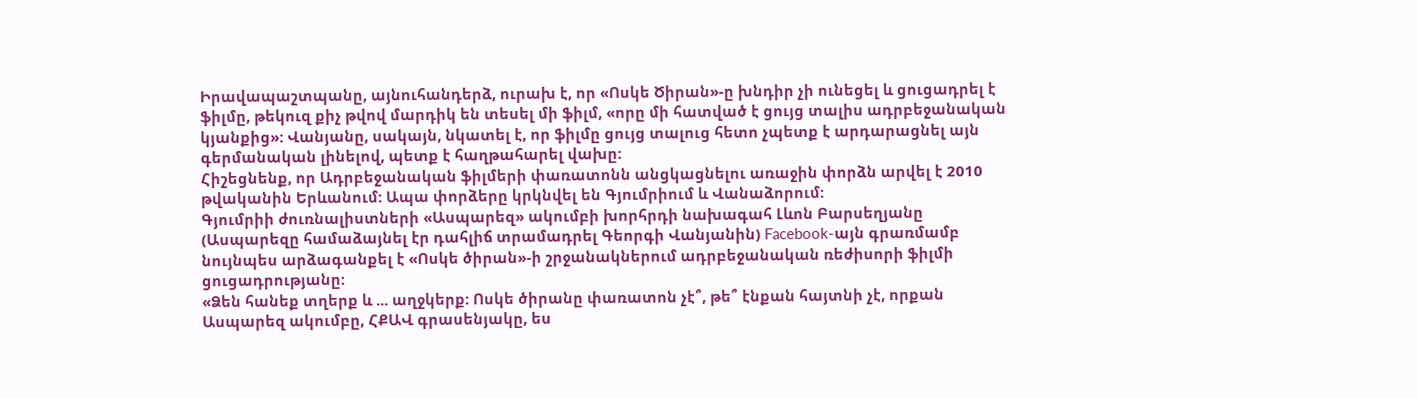Իրավապաշտպանը, այնուհանդերձ, ուրախ է, որ «Ոսկե Ծիրան»-ը խնդիր չի ունեցել և ցուցադրել է ֆիլմը, թեկուզ քիչ թվով մարդիկ են տեսել մի ֆիլմ, «որը մի հատված է ցույց տալիս ադրբեջանական կյանքից»: Վանյանը, սակայն, նկատել է, որ ֆիլմը ցույց տալուց հետո չպետք է արդարացնել այն գերմանական լինելով, պետք է հաղթահարել վախը:
Հիշեցնենք, որ Ադրբեջանական ֆիլմերի փառատոնն անցկացնելու առաջին փորձն արվել է 2010 թվականին Երևանում: Ապա փորձերը կրկնվել են Գյումրիում և Վանաձորում:
Գյումրիի ժուռնալիստների «Ասպարեզ» ակումբի խորհրդի նախագահ Լևոն Բարսեղյանը (Ասպարեզը համաձայնել էր դահլիճ տրամադրել Գեորգի Վանյանին) Facebook-այն գրառմամբ նույնպես արձագանքել է «Ոսկե ծիրան»-ի շրջանակներում ադրբեջանական ռեժիսորի ֆիլմի ցուցադրությանը:
«Ձեն հանեք տղերք և ... աղջկերք: Ոսկե ծիրանը փառատոն չէ՞, թե՞ էնքան հայտնի չէ, որքան Ասպարեզ ակումբը, ՀՔԱՎ գրասենյակը, ես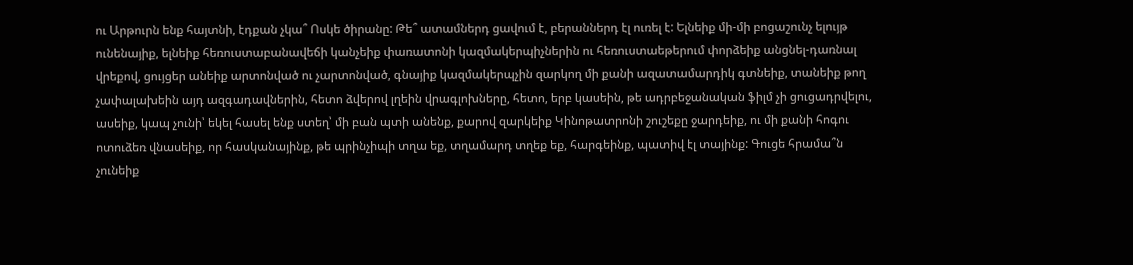ու Արթուրն ենք հայտնի, էդքան չկա՞ Ոսկե ծիրանը: Թե՞ ատամներդ ցավում է, բերաններդ էլ ուռել է: Ելնեիք մի-մի բոցաշունչ ելույթ ունենայիք, ելնեիք հեռուստաբանավեճի կանչեիք փառատոնի կազմակերպիչներին ու հեռուստաեթերում փորձեիք անցնել-դառնալ վրեքով, ցույցեր անեիք արտոնված ու չարտոնված, գնայիք կազմակերպչին զարկող մի քանի ազատամարդիկ գտնեիք, տանեիք թող չափալախեին այդ ազգադավներին, հետո ձվերով լղեին վրագլոխները, հետո, երբ կասեին, թե ադրբեջանական ֆիլմ չի ցուցադրվելու, ասեիք, կապ չունի՝ եկել հասել ենք ստեղ՝ մի բան պտի անենք, քարով զարկեիք Կինոթատրոնի շուշեքը ջարդեիք, ու մի քանի հոգու ոտուձեռ վնասեիք, որ հասկանայինք, թե պրինչիպի տղա եք, տղամարդ տղեք եք, հարգեինք, պատիվ էլ տայինք: Գուցե հրամա՞ն չունեիք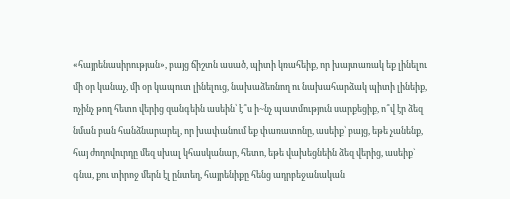«հայրենասիրության», բայց ճիշտն ասած, պիտի կռահեիք, որ խայտառակ եք լինելու մի օր կանաչ, մի օր կապուտ լինելուց, նախաձեռնող ու նախահարձակ պիտի լինեիք, ոչինչ թող հետո վերից զանգեին ասեին՝ է՞ս ի~նչ պատմություն սարքեցիք, ո՞վ էր ձեզ նման բան հանձնարարել, որ խափանում եք փառատոնը, ասեիք՝ բայց, եթե չանենք, հայ ժողովուրդը մեզ սխալ կհասկանար, հետո, եթե վախեցնեին ձեզ վերից, ասեիք` գնա, քու տիրոջ մերն էլ ընտեղ, հայրենիքը հենց ադրբեջանական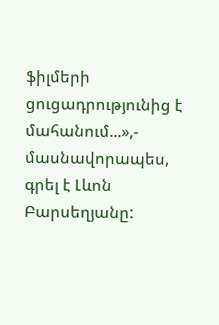ֆիլմերի ցուցադրությունից է մահանում...»,- մասնավորապես, գրել է Լևոն Բարսեղյանը: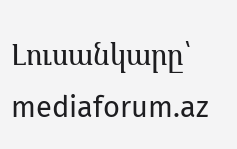Լուսանկարը՝ mediaforum.az